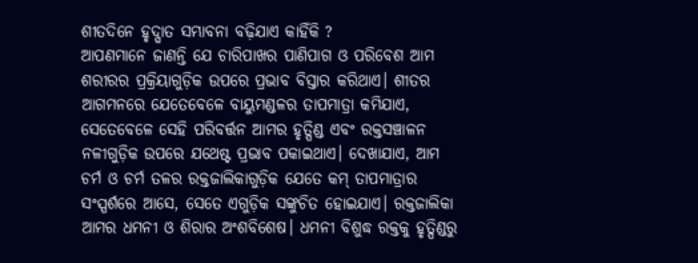ଶୀତଦିନେ ହୃଦ୍ଘାତ ସମ୍ଭାବନା ବଢ଼ିଯାଏ କାହିଁକି ?
ଆପଣମାନେ ଜାଣନ୍ତି ଯେ ଚାରିପାଖର ପାଣିପାଗ ଓ ପରିବେଶ ଆମ ଶରୀରର ପ୍ରକ୍ରିୟାଗୁଡ଼ିକ ଉପରେ ପ୍ରଭାବ ବିସ୍ତାର କରିଥାଏ। ଶୀତର ଆଗମନରେ ଯେତେବେଳେ ବାୟୁମଣ୍ଡଳର ତାପମାତ୍ରା କମିଯାଏ, ସେତେବେଳେ ସେହି ପରିବର୍ତ୍ତନ ଆମର ହୃତ୍ପିଣ୍ଡ ଏବଂ ରକ୍ତସଞ୍ଚାଳନ ନଳୀଗୁଡ଼ିକ ଉପରେ ଯଥେଷ୍ଟ ପ୍ରଭାବ ପକାଇଥାଏ। ଦେଖାଯାଏ, ଆମ ଚର୍ମ ଓ ଚର୍ମ ତଳର ରକ୍ତଜାଲିକାଗୁଡ଼ିକ ଯେତେ କମ୍ ତାପମାତ୍ରାର ସଂସ୍ପର୍ଶରେ ଆସେ, ସେତେ ଏଗୁଡ଼ିକ ସଙ୍କୁଚିତ ହୋଇଯାଏ। ରକ୍ତଜାଲିକା ଆମର ଧମନୀ ଓ ଶିରାର ଅଂଶବିଶେଷ। ଧମନୀ ବିଶୁଦ୍ଧ ରକ୍ତକୁ ହୃତ୍ପିଣ୍ଡରୁ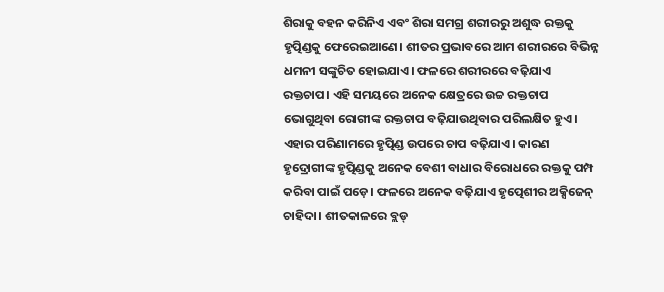ଶିରାକୁ ବହନ କରିନିଏ ଏବଂ ଶିରା ସମଗ୍ର ଶରୀରରୁ ଅଶୁଦ୍ଧ ରକ୍ତକୁ ହୃତ୍ପିଣ୍ଡକୁ ଫେରେଇଆଣେ। ଶୀତର ପ୍ରଭାବରେ ଆମ ଶରୀରରେ ବିଭିନ୍ନ ଧମନୀ ସଙ୍କୁଚିତ ହୋଇଯାଏ। ଫଳରେ ଶରୀରରେ ବଢ଼ିଯାଏ ରକ୍ତଚାପ। ଏହି ସମୟରେ ଅନେକ କ୍ଷେତ୍ରରେ ଉଚ୍ଚ ରକ୍ତଚାପ ଭୋଗୁଥିବା ରୋଗୀଙ୍କ ରକ୍ତଚାପ ବଢ଼ିଯାଉଥିବାର ପରିଲକ୍ଷିତ ହୁଏ। ଏହାର ପରିଣାମରେ ହୃତ୍ପିଣ୍ଡ ଉପରେ ଚାପ ବଢ଼ିଯାଏ। କାରଣ ହୃଦ୍ରୋଗୀଙ୍କ ହୃତ୍ପିଣ୍ଡକୁ ଅନେକ ବେଶୀ ବାଧାର ବିରୋଧରେ ରକ୍ତକୁ ପମ୍ପ କରିବା ପାଇଁ ପଡ଼େ। ଫଳରେ ଅନେକ ବଢ଼ିଯାଏ ହୃତ୍ପେଶୀର ଅକ୍ସିଜେନ୍ ଚାହିଦା। ଶୀତକାଳରେ ବ୍ଲଡ୍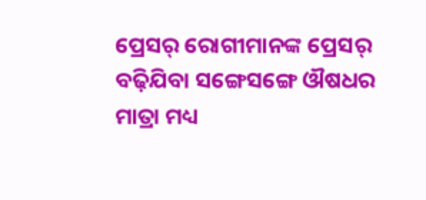ପ୍ରେସର୍ ରୋଗୀମାନଙ୍କ ପ୍ରେସର୍ ବଢ଼ିଯିବା ସଙ୍ଗେସଙ୍ଗେ ଔଷଧର ମାତ୍ରା ମଧ୍ୟ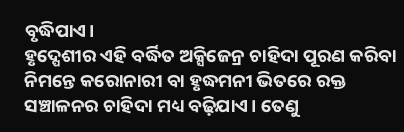ବୃଦ୍ଧିପାଏ।
ହୃଦ୍ପେଶୀର ଏହି ବର୍ଦ୍ଧିତ ଅକ୍ସିଜେନ୍ର ଚାହିଦା ପୂରଣ କରିବା ନିମନ୍ତେ କରୋନାରୀ ବା ହୃଦ୍ଧମନୀ ଭିତରେ ରକ୍ତ ସଞ୍ଚାଳନର ଚାହିଦା ମଧ୍ୟ ବଢ଼ିଯାଏ। ତେଣୁ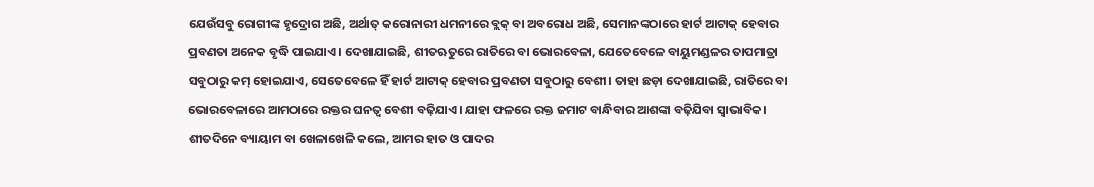ଯେଉଁସବୁ ରୋଗୀଙ୍କ ହୃଦ୍ରୋଗ ଅଛି, ଅର୍ଥାତ୍ କରୋନାରୀ ଧମନୀରେ ବ୍ଲକ୍ ବା ଅବରୋଧ ଅଛି, ସେମାନଙ୍କଠାରେ ହାର୍ଟ ଆଟାକ୍ ହେବାର ପ୍ରବଣତା ଅନେକ ବୃଦ୍ଧି ପାଇଯାଏ। ଦେଖାଯାଇଛି, ଶୀତଋତୁରେ ରାତିରେ ବା ଭୋରବେଳା, ଯେତେବେଳେ ବାୟୁମଣ୍ଡଳର ତାପମାତ୍ରା ସବୁଠାରୁ କମ୍ ହୋଇଯାଏ, ସେତେବେଳେ ହିଁ ହାର୍ଟ ଆଟାକ୍ ହେବାର ପ୍ରବଣତା ସବୁଠାରୁ ବେଶୀ। ତାହା ଛଡ଼ା ଦେଖାଯାଇଛି, ରାତିରେ ବା ଭୋରବେଳାରେ ଆମଠାରେ ରକ୍ତର ଘନତ୍ବ ବେଶୀ ବଢ଼ିଯାଏ। ଯାହା ଫଳରେ ରକ୍ତ ଜମାଟ ବାନ୍ଧିବାର ଆଶଙ୍କା ବଢ଼ିଯିବା ସ୍ବାଭାବିକ।
ଶୀତଦିନେ ବ୍ୟାୟାମ ବା ଖେଳାଖେଳି କଲେ, ଆମର ହାତ ଓ ପାଦର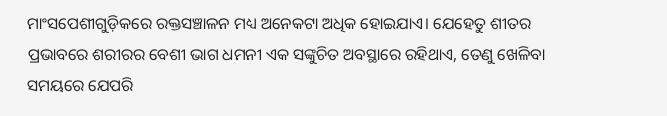ମାଂସପେଶୀଗୁଡ଼ିକରେ ରକ୍ତସଞ୍ଚାଳନ ମଧ୍ୟ ଅନେକଟା ଅଧିକ ହୋଇଯାଏ। ଯେହେତୁ ଶୀତର ପ୍ରଭାବରେ ଶରୀରର ବେଶୀ ଭାଗ ଧମନୀ ଏକ ସଙ୍କୁଚିତ ଅବସ୍ଥାରେ ରହିଥାଏ, ତେଣୁ ଖେଳିବା ସମୟରେ ଯେପରି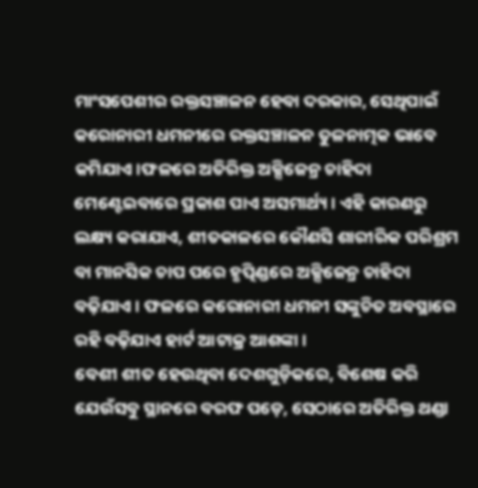ମାଂସପେଶୀର ରକ୍ତସଞ୍ଚାଳନ ହେବା ଦରକାର, ସେଥିପାଇଁ କରୋନାରୀ ଧମନୀରେ ରକ୍ତସଞ୍ଚାଳନ ତୁଳନାତ୍ମକ ଭାବେ କମିଯାଏ।ଫଳରେ ଅତିରିକ୍ତ ଅକ୍ସିଜେନ୍ର ଚାହିଦା ମେଣ୍ଟେଇବାରେ ପ୍ରକାଶ ପାଏ ଅସମାର୍ଥ୍ୟ। ଏହି କାରଣରୁ ଲକ୍ଷ୍ୟ କରାଯାଏ, ଶୀତକାଳରେ କୌଣସି ଶାରୀରିକ ପରିଶ୍ରମ ବା ମାନସିକ ଚାପ ପରେ ହୃତ୍ପିଣ୍ଡରେ ଅକ୍ସିଜେନ୍ର ଚାହିଦା ବଢ଼ିଯାଏ। ଫଳରେ କରୋନାରୀ ଧମନୀ ସଙ୍କୁଚିତ ଅବସ୍ଥାରେ ରହି ବଢ଼ିଯାଏ ହାର୍ଟ ଆଟାକ୍ର ଆଶଙ୍କା।
ବେଶୀ ଶୀତ ହେଉଥିବା ଦେଶଗୁଡ଼ିକରେ, ବିଶେଷ କରି ଯେଉଁସବୁ ସ୍ଥାନରେ ବରଫ ପଡ଼େ, ସେଠାରେ ଅତିରିକ୍ତ ଥଣ୍ଡା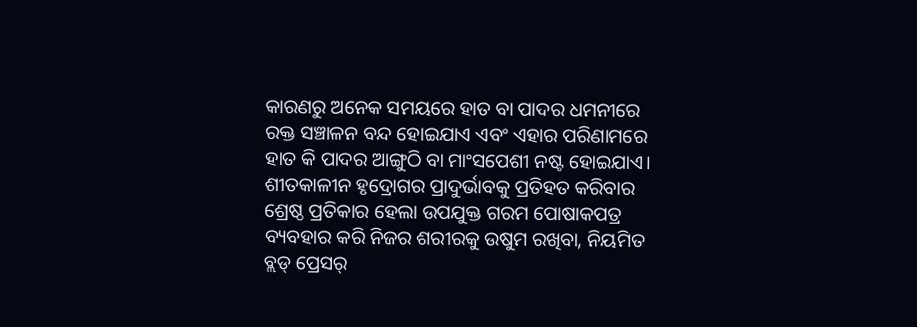କାରଣରୁ ଅନେକ ସମୟରେ ହାତ ବା ପାଦର ଧମନୀରେ ରକ୍ତ ସଞ୍ଚାଳନ ବନ୍ଦ ହୋଇଯାଏ ଏବଂ ଏହାର ପରିଣାମରେ ହାତ କି ପାଦର ଆଙ୍ଗୁଠି ବା ମାଂସପେଶୀ ନଷ୍ଟ ହୋଇଯାଏ।
ଶୀତକାଳୀନ ହୃଦ୍ରୋଗର ପ୍ରାଦୁର୍ଭାବକୁ ପ୍ରତିହତ କରିବାର ଶ୍ରେଷ୍ଠ ପ୍ରତିକାର ହେଲା ଉପଯୁକ୍ତ ଗରମ ପୋଷାକପତ୍ର ବ୍ୟବହାର କରି ନିଜର ଶରୀରକୁ ଉଷୁମ ରଖିବା, ନିୟମିତ ବ୍ଲଡ୍ ପ୍ରେସର୍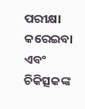ପରୀକ୍ଷା କରେଇବା ଏବଂ ଚିକିତ୍ସକଙ୍କ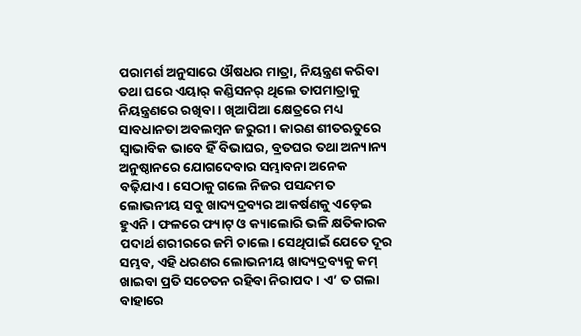ପରାମର୍ଶ ଅନୁସାରେ ଔଷଧର ମାତ୍ରା, ନିୟନ୍ତ୍ରଣ କରିବା ତଥା ଘରେ ଏୟାର୍ କଣ୍ଡିସନର୍ ଥିଲେ ତାପମାତ୍ରାକୁ ନିୟନ୍ତ୍ରଣରେ ରଖିବା। ଖିଆପିଆ କ୍ଷେତ୍ରରେ ମଧ୍ୟ ସାବଧାନତା ଅବଲମ୍ବନ ଜରୁରୀ। କାରଣ ଶୀତଋତୁରେ ସ୍ବାଭାବିକ ଭାବେ ହିଁ ବିଭାଘର, ବ୍ରତଘର ତଥା ଅନ୍ୟାନ୍ୟ ଅନୁଷ୍ଠାନରେ ଯୋଗଦେବାର ସମ୍ଭାବନା ଅନେକ ବଢ଼ିଯାଏ। ସେଠାକୁ ଗଲେ ନିଜର ପସନ୍ଦମତ ଲୋଭନୀୟ ସବୁ ଖାଦ୍ୟଦ୍ରବ୍ୟର ଆକର୍ଷଣକୁ ଏଡ଼େଇ ହୁଏନି। ଫଳରେ ଫ୍ୟାଟ୍ ଓ କ୍ୟାଲୋରି ଭଳି କ୍ଷତିକାରକ ପଦାର୍ଥ ଶରୀରରେ ଜମି ଚାଲେ। ସେଥିପାଇଁ ଯେତେ ଦୂର ସମ୍ଭବ, ଏହି ଧରଣର ଲୋଭନୀୟ ଖାଦ୍ୟଦ୍ରବ୍ୟକୁ କମ୍ ଖାଇବା ପ୍ରତି ସଚେତନ ରହିବା ନିରାପଦ। ଏ’ ତ ଗଲା ବାହାରେ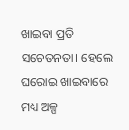ଖାଇବା ପ୍ରତି ସଚେତନତା। ହେଲେ ଘରୋଇ ଖାଇବାରେ ମଧ୍ୟ ଅଳ୍ପ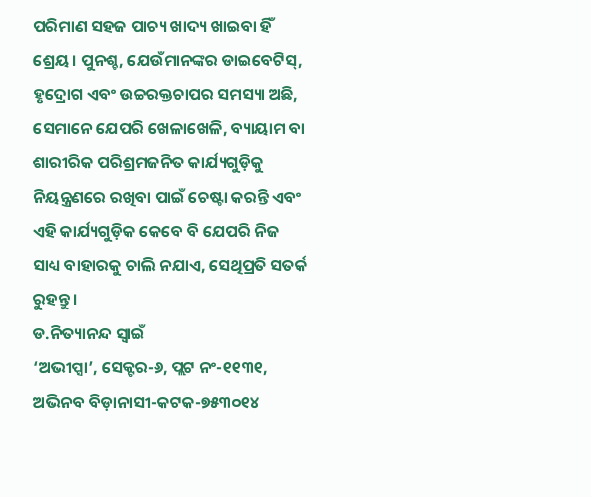ପରିମାଣ ସହଜ ପାଚ୍ୟ ଖାଦ୍ୟ ଖାଇବା ହିଁ ଶ୍ରେୟ। ପୁନଶ୍ଚ, ଯେଉଁମାନଙ୍କର ଡାଇବେଟିସ୍, ହୃଦ୍ରୋଗ ଏବଂ ଉଚ୍ଚରକ୍ତଚାପର ସମସ୍ୟା ଅଛି, ସେମାନେ ଯେପରି ଖେଳାଖେଳି, ବ୍ୟାୟାମ ବା ଶାରୀରିକ ପରିଶ୍ରମଜନିତ କାର୍ଯ୍ୟଗୁଡ଼ିକୁ ନିୟନ୍ତ୍ରଣରେ ରଖିବା ପାଇଁ ଚେଷ୍ଟା କରନ୍ତି ଏବଂ ଏହି କାର୍ଯ୍ୟଗୁଡ଼ିକ କେବେ ବି ଯେପରି ନିଜ ସାଧ୍ୟ ବାହାରକୁ ଚାଲି ନଯାଏ, ସେଥିପ୍ରତି ସତର୍କ ରୁହନ୍ତୁ।
ଡ.ନିତ୍ୟାନନ୍ଦ ସ୍ବାଇଁ
‘ଅଭୀପ୍ସା’, ସେକ୍ଟର-୬, ପ୍ଲଟ ନଂ-୧୧୩୧,
ଅଭିନବ ବିଡ଼ାନାସୀ-କଟକ-୭୫୩୦୧୪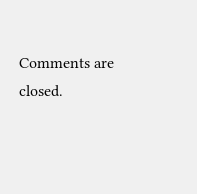Comments are closed.